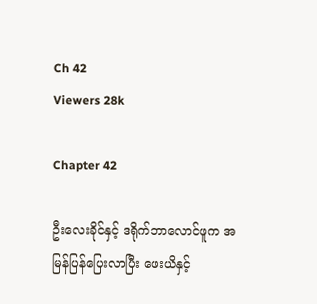Ch 42
Viewers 28k

Chapter 42

ဦးလေးခိုင်နှင့် ဒရိုက်ဘာလောင်ဖူက အမြန်ပြန်ပြေးလာပြီး ဖေးယိနှင့်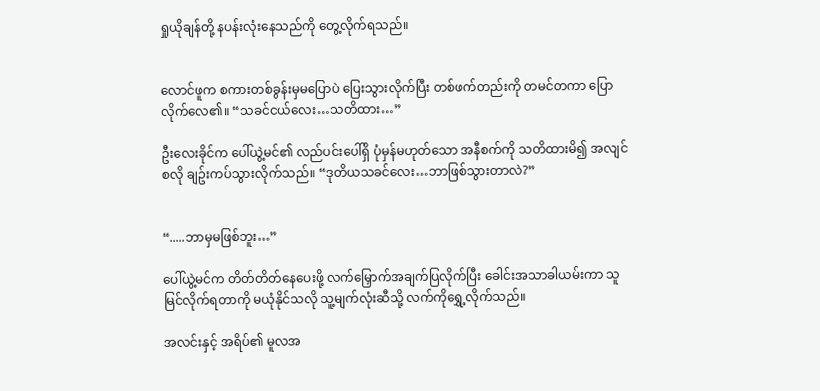ရှုယိုချန်တို့ နပန်းလုံးနေသည်ကို တွေ့လိုက်ရသည်။


လောင်ဖူက စကားတစ်ခွန်းမှမပြောပဲ ပြေးသွားလိုက်ပြီး တစ်ဖက်တည်းကို တမင်တကာ ပြောလိုက်လေ၏။ “သခင်ငယ်လေး…သတိထား…”

ဦးလေးခိုင်က ပေါ်ယွဲ့မင်၏ လည်ပင်းပေါ်ရှိ ပုံမှန်မဟုတ်သော အနီစက်ကို သတိထားမိ၍ အလျင်စလို ချဥ်းကပ်သွားလိုက်သည်။ “ဒုတိယသခင်လေး…ဘာဖြစ်သွားတာလဲ?”


“.....ဘာမှမဖြစ်ဘူး…”

ပေါ်ယွဲ့မင်က တိတ်တိတ်နေပေးဖို့ လက်မြှောက်အချက်ပြလိုက်ပြီး ခေါင်းအသာခါယမ်းကာ သူမြင်လိုက်ရတာကို မယုံနိုင်သလို သူ့မျက်လုံးဆီသို့ လက်ကိုရွှေ့လိုက်သည်။

အလင်းနှင့် အရိပ်၏ မူလအ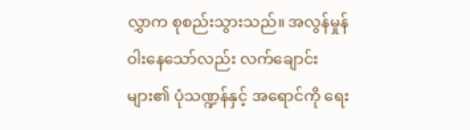လွှာက စုစည်းသွားသည်။ အလွန်မှုန်ဝါးနေသော်လည်း လက်ချောင်းများ၏ ပုံသဏ္ဍန်နှင့် အရောင်ကို ရေး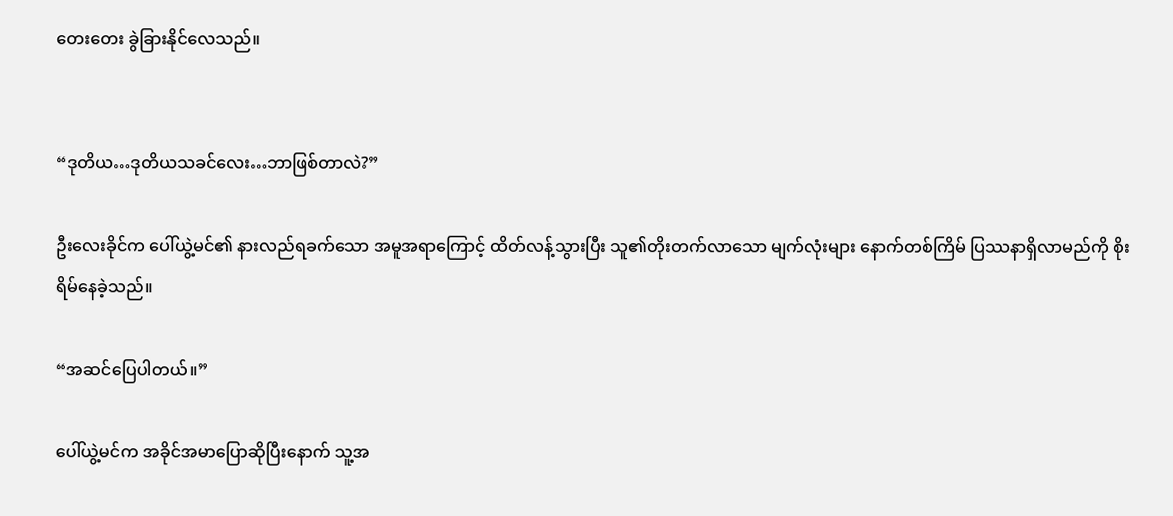တေးတေး ခွဲခြားနိုင်လေသည်။


“ဒုတိယ…ဒုတိယသခင်လေး…ဘာဖြစ်တာလဲ?”

ဦးလေးခိုင်က ပေါ်ယွဲ့မင်၏ နားလည်ရခက်သော အမူအရာကြောင့် ထိတ်လန့်သွားပြီး သူ၏တိုးတက်လာသော မျက်လုံးများ နောက်တစ်ကြိမ် ပြဿနာရှိလာမည်ကို စိုးရိမ်နေခဲ့သည်။

“အဆင်ပြေပါတယ်။”

ပေါ်ယွဲ့မင်က အခိုင်အမာပြောဆိုပြီးနောက် သူ့အ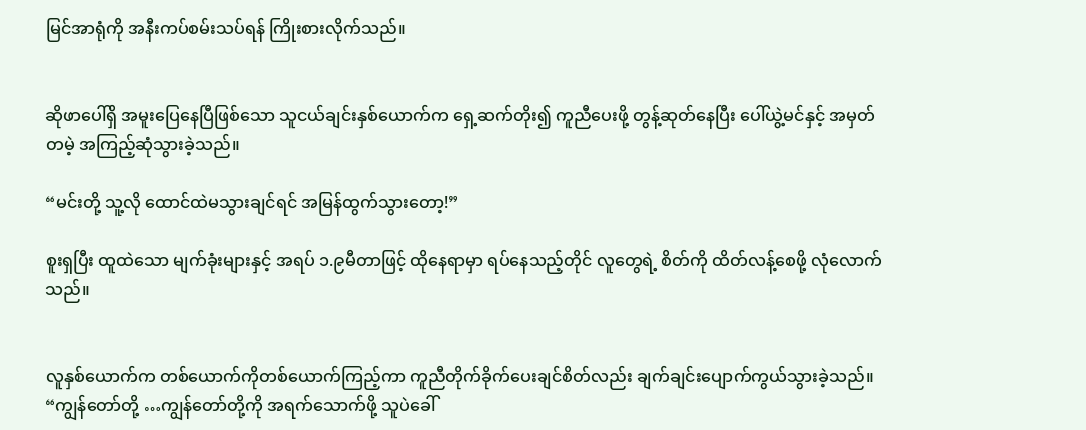မြင်အာရုံကို အနီးကပ်စမ်းသပ်ရန် ကြိုးစားလိုက်သည်။


ဆိုဖာပေါ်ရှိ အမူးပြေနေပြီဖြစ်သော သူငယ်ချင်းနှစ်ယောက်က ရှေ့ဆက်တိုး၍ ကူညီပေးဖို့ တွန့်ဆုတ်နေပြီး ပေါ်ယွဲ့မင်နှင့် အမှတ်တမဲ့ အကြည့်ဆုံသွားခဲ့သည်။

“မင်းတို့ သူ့လို ထောင်ထဲမသွားချင်ရင် အမြန်ထွက်သွားတော့!”

စူးရှပြီး ထူထဲသော မျက်ခုံးများနှင့် အရပ် ၁.၉မီတာဖြင့် ထိုနေရာမှာ ရပ်နေသည့်တိုင် လူတွေရဲ့ စိတ်ကို ထိတ်လန့်စေဖို့ လုံလောက်သည်။


လူနှစ်ယောက်က တစ်ယောက်ကိုတစ်ယောက်ကြည့်ကာ ကူညီတိုက်ခိုက်ပေးချင်စိတ်လည်း ချက်ချင်းပျောက်ကွယ်သွားခဲ့သည်။ “ကျွန်တော်တို့ …ကျွန်တော်တို့ကို အရက်သောက်ဖို့ သူပဲခေါ်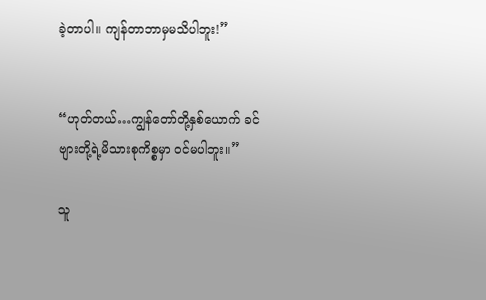ခဲ့တာပါ။ ကျန်တာဘာမှမသိပါဘူး!”


“ဟုတ်တယ်…ကျွန်တော်တို့နှစ်ယောက် ခင်ဗျားတို့ရဲ့မိသားစုကိစ္စမှာ ဝင်မပါဘူး။”

သူ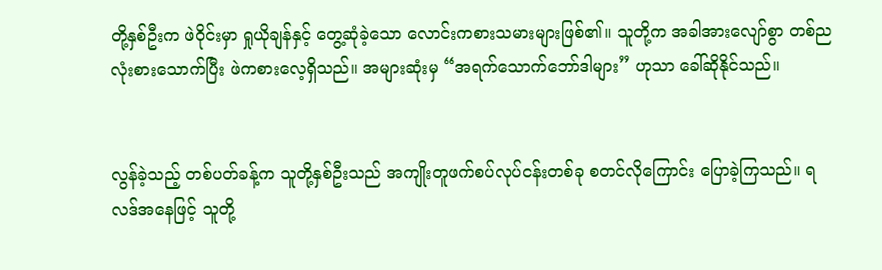တို့နှစ်ဦးက ဖဲဝိုင်းမှာ ရှုယိုချန်နှင့် တွေ့ဆုံခဲ့သော လောင်းကစားသမားများဖြစ်၏။ သူတို့က အခါအားလျော်စွာ တစ်ညလုံးစားသောက်ပြီး ဖဲကစားလေ့ရှိသည်။ အများဆုံးမှ “အရက်သောက်ဘော်ဒါများ” ဟုသာ ခေါ်ဆိုနိုင်သည်။


လွန်ခဲ့သည့် တစ်ပတ်ခန့်က သူတို့နှစ်ဦးသည် အကျိုးတူဖက်စပ်လုပ်ငန်းတစ်ခု စတင်လိုကြောင်း ပြောခဲ့ကြသည်။ ရလဒ်အနေဖြင့် သူတို့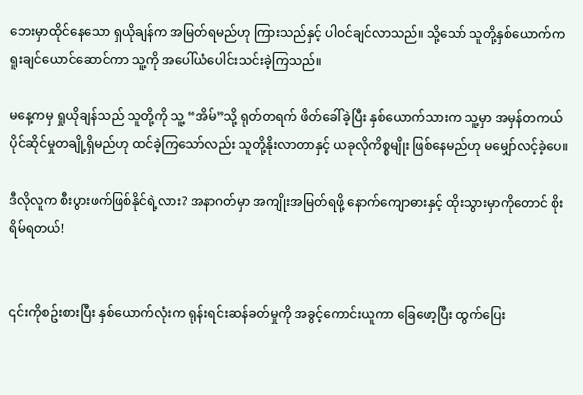ဘေးမှာထိုင်နေသော ရှယိုချန်က အမြတ်ရမည်ဟု ကြားသည်နှင့် ပါဝင်ချင်လာသည်။ သို့သော် သူတို့နှစ်ယောက်က ရူးချင်ယောင်ဆောင်ကာ သူ့ကို အပေါ်ယံပေါင်းသင်းခဲ့ကြသည်။

မနေ့ကမှ ရှုယိုချန်သည် သူတို့ကို သူ့ “အိမ်”သို့ ရုတ်တရက် ဖိတ်ခေါ်ခဲ့ပြီး နှစ်ယောက်သားက သူ့မှာ အမှန်တကယ် ပိုင်ဆိုင်မှုတချို့ရှိမည်ဟု ထင်ခဲ့ကြသော်လည်း သူတို့နိုးလာတာနှင့် ယခုလိုကိစ္စမျိုး ဖြစ်နေမည်ဟု မမျှော်လင့်ခဲ့ပေ။

ဒီလိုလူက စီးပွားဖက်ဖြစ်နိုင်ရဲ့လား? အနာဂတ်မှာ အကျိုးအမြတ်ရဖို့ နောက်ကျောဓားနှင့် ထိုးသွားမှာကိုတောင် စိုးရိမ်ရတယ်!


၎င်းကိုစဥ်းစားပြီး နှစ်ယောက်လုံးက ရုန်းရင်းဆန်ခတ်မှုကို အခွင့်ကောင်းယူကာ ခြေဖော့ပြီး ထွက်ပြေး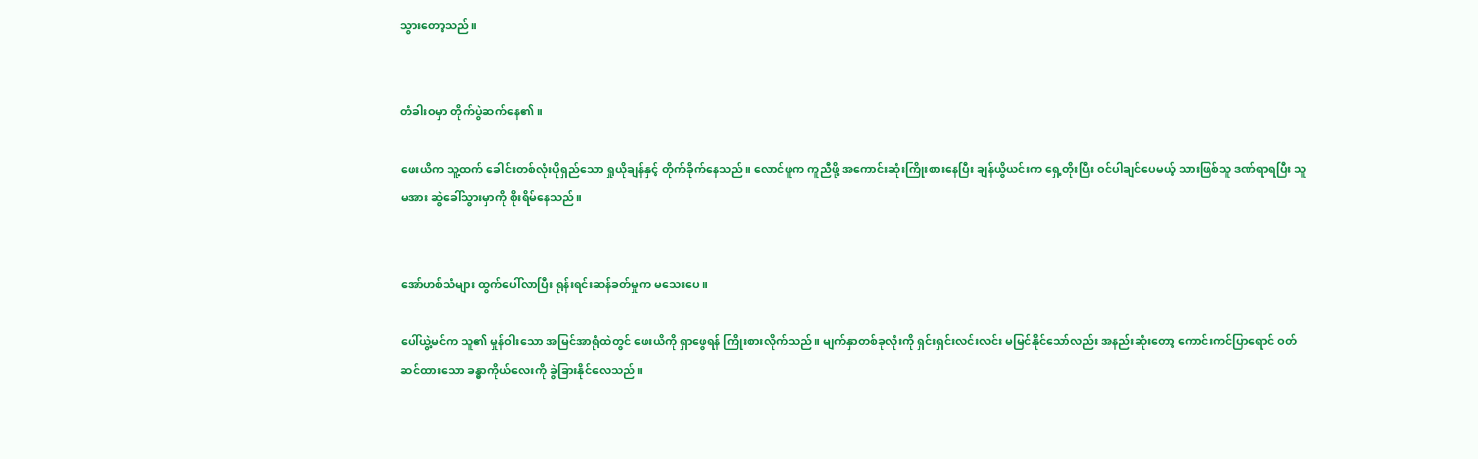သွားတော့သည်။


တံခါးဝမှာ တိုက်ပွဲဆက်နေ၏။

ဖေးယိက သူ့ထက် ခေါင်းတစ်လုံးပိုရှည်သော ရှုယိုချန်နှင့် တိုက်ခိုက်နေသည်။ လောင်ဖူက ကူညီဖို့ အကောင်းဆုံးကြိုးစားနေပြီး ချန်ယွိယင်းက ရှေ့တိုးပြီး ဝင်ပါချင်ပေမယ့် သားဖြစ်သူ ဒဏ်ရာရပြီး သူမအား ဆွဲခေါ်သွားမှာကို စိုးရိမ်နေသည်။


အော်ဟစ်သံများ ထွက်ပေါ်လာပြီး ရုန်းရင်းဆန်ခတ်မှုက မသေးပေ။

ပေါ်ယွဲ့မင်က သူ၏ မှုန်ဝါးသော အမြင်အာရုံထဲတွင် ဖေးယိကို ရှာဖွေရန် ကြိုးစားလိုက်သည်။ မျက်နှာတစ်ခုလုံးကို ရှင်းရှင်းလင်းလင်း မမြင်နိုင်သော်လည်း အနည်းဆုံးတော့ ကောင်းကင်ပြာရောင် ဝတ်ဆင်ထားသော ခန္ဓာကိုယ်လေးကို ခွဲခြားနိုင်လေသည်။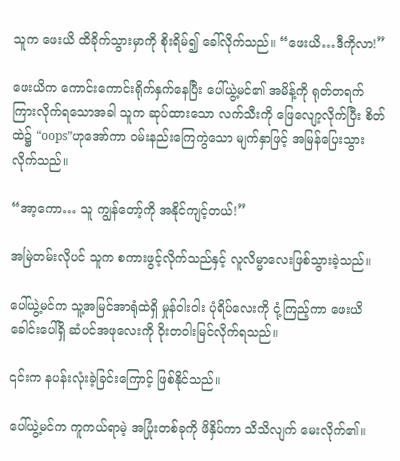သူက ဖေးယိ ထိခိုက်သွားမှာကို စိုးရိမ်၍ ခေါ်လိုက်သည်။ “ဖေးယိ…ဒီကိုလာ!”

ဖေးယိက ကောင်းကောင်းရိုက်နှက်နေပြီး ပေါ်ယွဲ့မင်၏ အမိန့်ကို ရုတ်တရက် ကြားလိုက်ရသောအခါ သူက ဆုပ်ထားသော လက်သီးကို ဖြေလျော့လိုက်ပြီး စိတ်ထဲ၌ “oops”ဟုအော်ကာ ဝမ်းနည်းကြေကွဲသော မျက်နှာဖြင့် အမြန်ပြေးသွားလိုက်သည်။

“အာ့ကော… သူ ကျွန်တော့်ကို အနိုင်ကျင့်တယ်!”

အမြဲတမ်းလိုပင် သူက စကားဖွင့်လိုက်သည်နှင့် လူလိမ္မာလေးဖြစ်သွားခဲ့သည်။

ပေါ်ယွဲ့မင်က သူ့အမြင်အာရုံထဲရှိ မှုန်ဝါးဝါး ပုံရိပ်လေးကို ငုံ့ကြည့်ကာ ဖေးယိခေါင်းပေါ်ရှိ ဆံပင်အဖုလေးကို ဝိုးတဝါးမြင်လိုက်ရသည်။

၎င်းက နပန်းလုံးခဲ့ခြင်းကြောင့် ဖြစ်နိုင်သည်။

ပေါ်ယွဲ့မင်က ကူကယ်ရာမဲ့ အပြုံးတစ်ခုကို ဖိနှိပ်ကာ သိသိလျက် မေးလိုက်၏။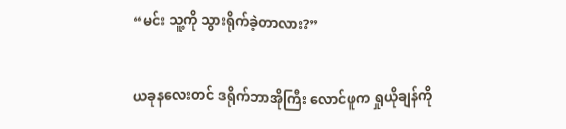“မင်း သူ့ကို သွားရိုက်ခဲ့တာလား?”


ယခုနလေးတင် ဒရိုက်ဘာအိုကြီး လောင်ဖူက ရှုယိုချန်ကို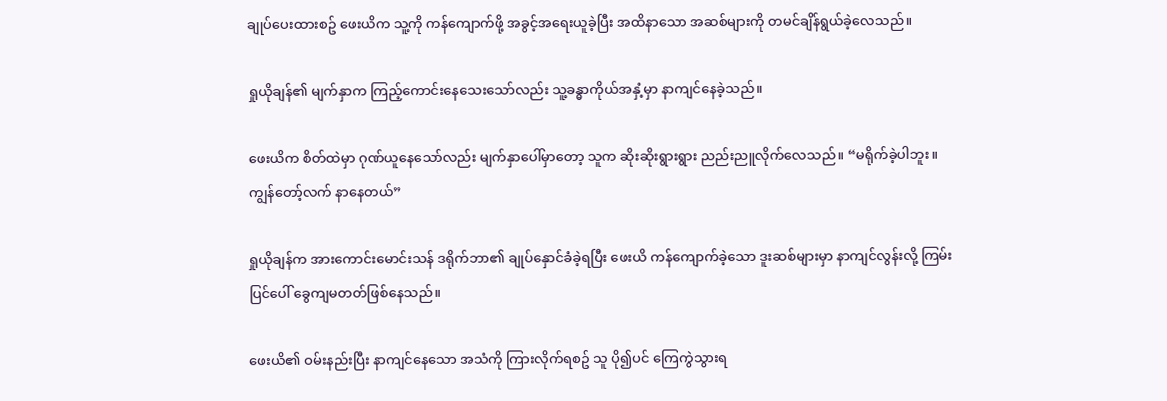ချုပ်ပေးထားစဥ် ဖေးယိက သူ့ကို ကန်ကျောက်ဖို့ အခွင့်အရေးယူခဲ့ပြီး အထိနာသော အဆစ်များကို တမင်ချိန်ရွယ်ခဲ့လေသည်။

ရှုယိုချန်၏ မျက်နှာက ကြည့်ကောင်းနေသေးသော်လည်း သူ့ခန္ဓာကိုယ်အနှံ့မှာ နာကျင်နေခဲ့သည်။

ဖေးယိက စိတ်ထဲမှာ ဂုဏ်ယူနေသော်လည်း မျက်နှာပေါ်မှာတော့ သူက ဆိုးဆိုးရွားရွား ညည်းညူလိုက်လေသည်။ “မရိုက်ခဲ့ပါဘူး။ ကျွန်တော့်လက် နာနေတယ်”

ရှုယိုချန်က အားကောင်းမောင်းသန် ဒရိုက်ဘာ၏ ချုပ်နှောင်ခံခဲ့ရပြီး ဖေးယိ ကန်ကျောက်ခဲ့သော ဒူးဆစ်များမှာ နာကျင်လွန်းလို့ ကြမ်းပြင်ပေါ် ခွေကျမတတ်ဖြစ်နေသည်။

ဖေးယိ၏ ဝမ်းနည်းပြီး နာကျင်နေသော အသံကို ကြားလိုက်ရစဥ် သူ ပို၍ပင် ကြေကွဲသွားရ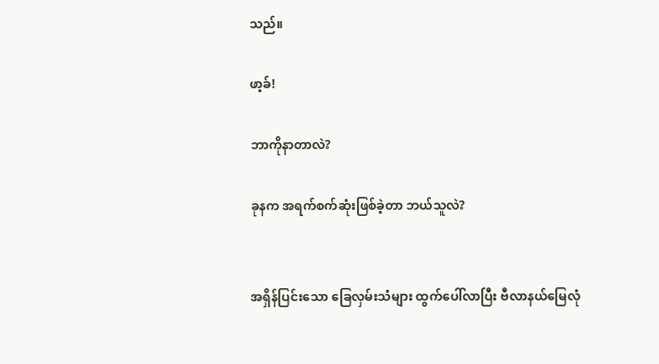သည်။

ဖာ့ခ်!

ဘာကိုနာတာလဲ?

ခုနက အရက်စက်ဆုံးဖြစ်ခဲ့တာ ဘယ်သူလဲ?


အရှိန်ပြင်းသော ခြေလှမ်းသံများ ထွက်ပေါ်လာပြီး ဗီလာနယ်မြေလုံ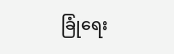ခြုံရေး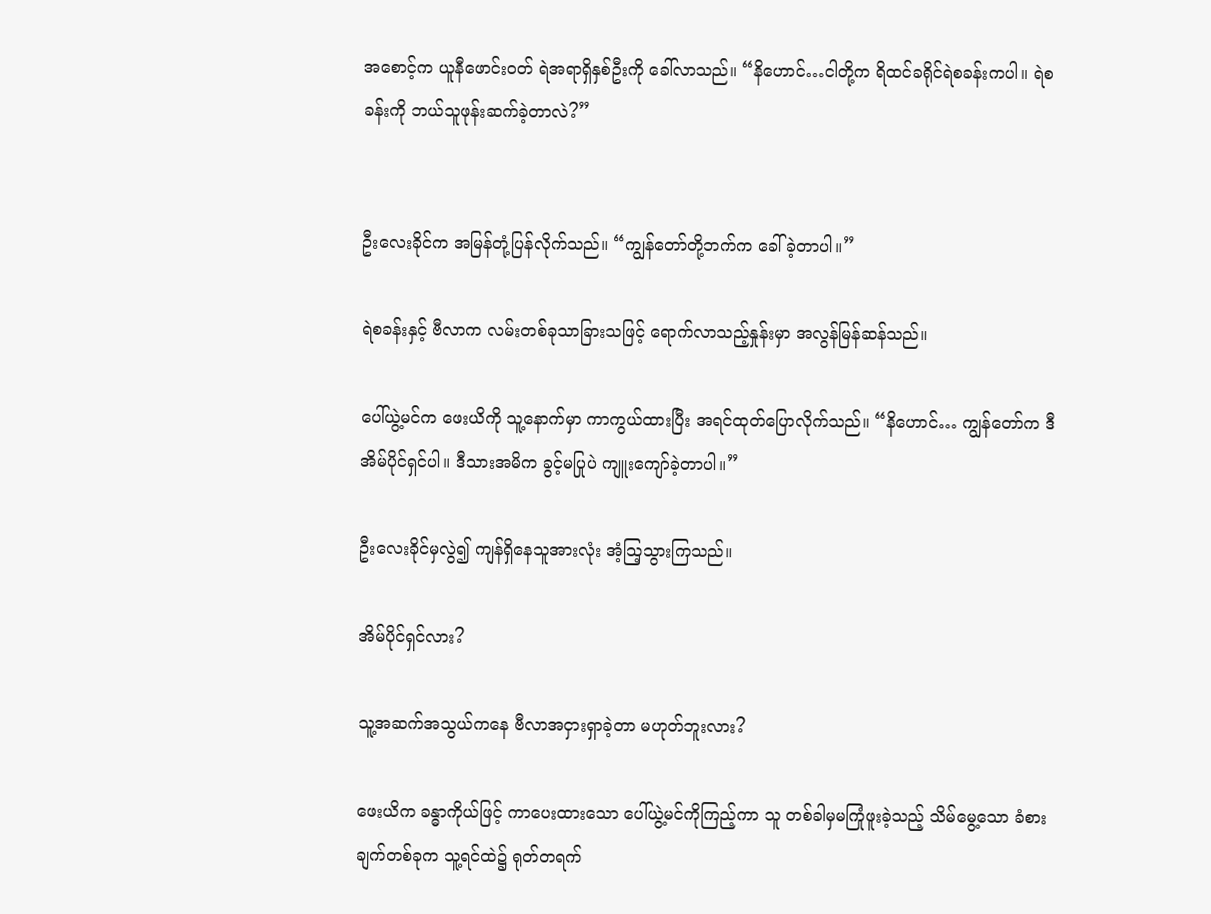အစောင့်က ယူနီဖောင်းဝတ် ရဲအရာရှိနှစ်ဦးကို ခေါ်လာသည်။ “နိဟောင်…ငါတို့က ရိထင်ခရိုင်ရဲစခန်းကပါ။ ရဲစခန်းကို ဘယ်သူဖုန်းဆက်ခဲ့တာလဲ?”


ဦးလေးခိုင်က အမြန်တုံ့ပြန်လိုက်သည်။ “ကျွန်တော်တို့ဘက်က ခေါ်ခဲ့တာပါ။”

ရဲစခန်းနှင့် ဗီလာက လမ်းတစ်ခုသာခြားသဖြင့် ရောက်လာသည့်နှုန်းမှာ အလွန်မြန်ဆန်သည်။

ပေါ်ယွဲ့မင်က ဖေးယိကို သူ့နောက်မှာ ကာကွယ်ထားပြီး အရင်ထုတ်ပြောလိုက်သည်။ “နိဟောင်… ကျွန်တော်က ဒီအိမ်ပိုင်ရှင်ပါ။ ဒီသားအမိက ခွင့်မပြုပဲ ကျူးကျော်ခဲ့တာပါ။”

ဦးလေးခိုင်မှလွဲ၍ ကျန်ရှိနေသူအားလုံး အံ့သြ့သွားကြသည်။

အိမ်ပိုင်ရှင်လား?

သူ့အဆက်အသွယ်ကနေ ဗီလာအငှားရှာခဲ့တာ မဟုတ်ဘူးလား?

ဖေးယိက ခန္ဓာကိုယ်ဖြင့် ကာပေးထားသော ပေါ်ယွဲ့မင်ကိုကြည့်ကာ သူ တစ်ခါမှမကြုံဖူးခဲ့သည့် သိမ်မွေ့သော ခံစားချက်တစ်ခုက သူ့ရင်ထဲ၌ ရုတ်တရက်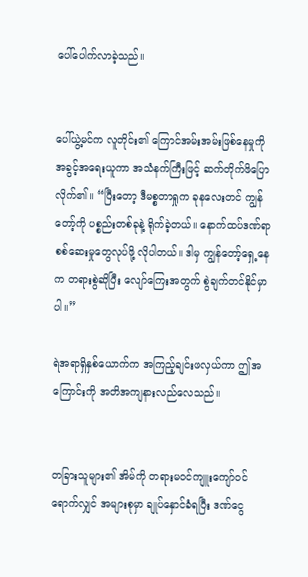ပေါ်ပေါက်လာခဲ့သည်။


ပေါ်ယွဲ့မင်က လူတိုင်း၏ ကြောင်အမ်းအမ်းဖြစ်နေမှုကို အခွင့်အရေးယူကာ အသံနက်ကြီးဖြင့် ဆက်တိုက်ဖိပြောလိုက်၏။ “ပြီးတော့ ဒီမစ္စတာရှုက ခုနလေးတင် ကျွန်တော့်ကို ပစ္စည်းတစ်ခုနဲ့ ရိုက်ခဲ့တယ်။ နောက်ထပ်ဒဏ်ရာစစ်ဆေးမှုတွေလုပ်ဖို့ လိုပါတယ်။ ဒါမှ ကျွန်တော့်ရှေ့နေက တရားစွဲဆိုပြီး လျော်ကြေးအတွက် စွဲချက်တင်နိုင်မှာပါ။”

ရဲအရာရှိနှစ်ယောက်က အကြည့်ချင်းဖလှယ်ကာ ဤအကြောင်းကို အတိအကျနားလည်လေသည်။


တခြားသူများ၏ အိမ်ကို တရားမဝင်ကျူးကျော်ဝင်ရောက်လျှင် အများစုမှာ ချုပ်နှောင်ခံရပြီး ဒဏ်ငွေ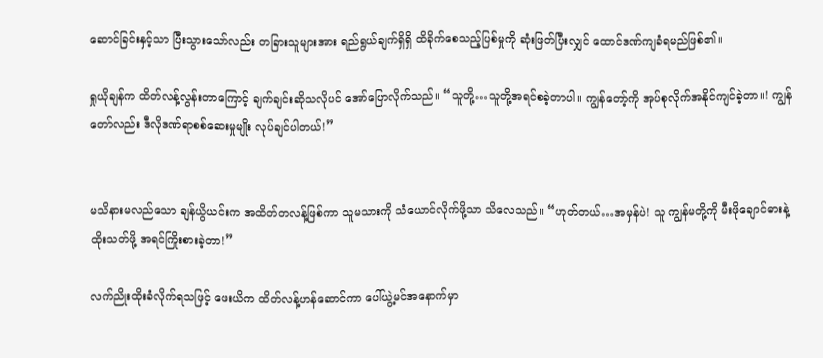ဆောင်ခြင်းနှင့်သာ ပြီးသွားသော်လည်း တခြားသူများအား ရည်ရွယ်ချက်ရှိရှိ ထိခိုက်စေသည့်ပြစ်မှုကို ဆုံးဖြတ်ပြီးလျှင် ထောင်ဒဏ်ကျခံရမည်ဖြစ်၏။

ရှုယိုချန်က ထိတ်လန့်လွန်းတာကြောင့် ချက်ချင်းဆိုသလိုပင် အော်ပြောလိုက်သည်။ “သူတို့…သူတို့အရင်စခဲ့တာပါ။ ကျွန်တော့်ကို အုပ်စုလိုက်အနိုင်ကျင်ခဲ့တာ။! ကျွန်တော်လည်း ဒီလိုဒဏ်ရာစစ်ဆေးမှုမျိုး လုပ်ချင်ပါတယ်!”


မသိနားမလည်သော ချန်ယွိယင်းက အထိတ်တလန့်ဖြစ်ကာ သူမသားကို သံယောင်လိုက်ဖို့သာ သိလေသည်။ “ဟုတ်တယ်…အမှန်ပဲ! သူ ကျွန်မတို့ကို မီးဖိုချောင်ဓားနဲ့ ထိုးသတ်ဖို့ အရင်ကြိုးစားခဲ့တာ!”

လက်ညိုးထိုးခံလိုက်ရသဖြင့် ဖေးယိက ထိတ်လန့်ဟန်ဆောင်ကာ ပေါ်ယွဲ့မင်အနောက်မှာ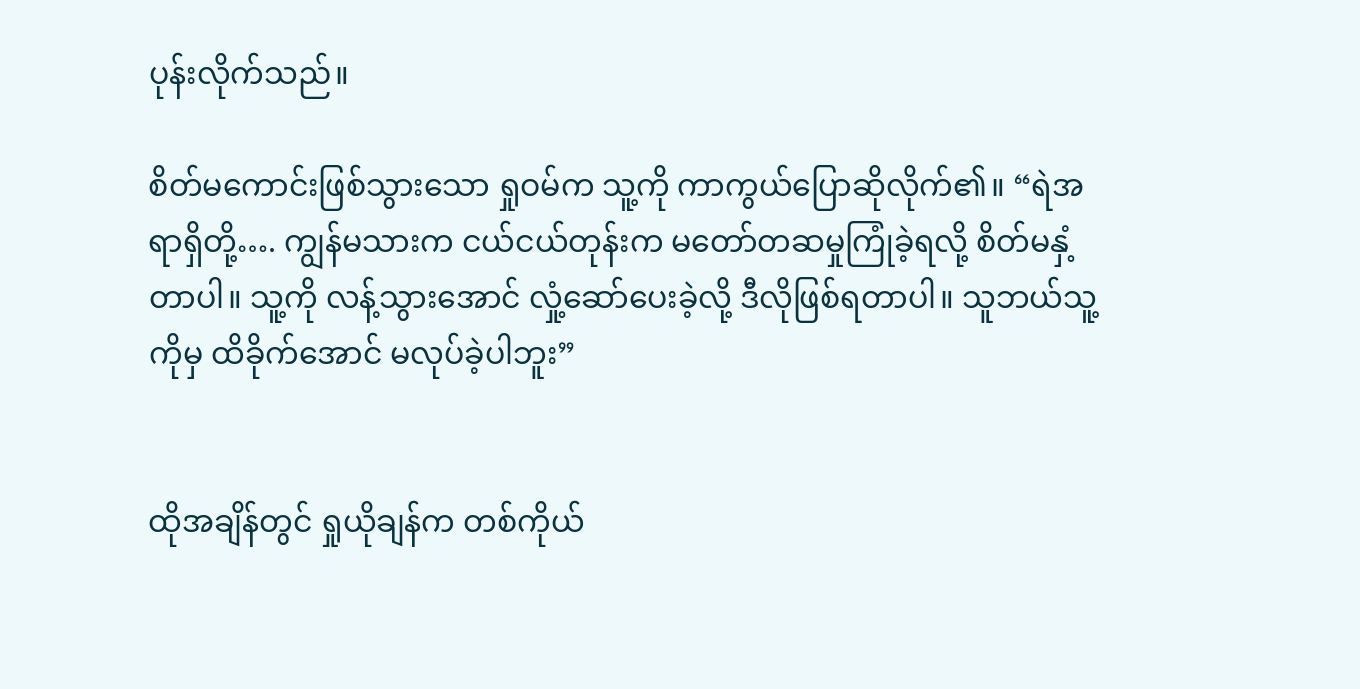ပုန်းလိုက်သည်။

စိတ်မကောင်းဖြစ်သွားသော ရှုဝမ်က သူ့ကို ကာကွယ်ပြောဆိုလိုက်၏။ “ရဲအရာရှိတို့…. ကျွန်မသားက ငယ်ငယ်တုန်းက မတော်တဆမှုကြုံခဲ့ရလို့ စိတ်မနှံ့တာပါ။ သူ့ကို လန့်သွားအောင် လှုံ့ဆော်ပေးခဲ့လို့ ဒီလိုဖြစ်ရတာပါ။ သူဘယ်သူ့ကိုမှ ထိခိုက်အောင် မလုပ်ခဲ့ပါဘူး”


ထိုအချိန်တွင် ရှုယိုချန်က တစ်ကိုယ်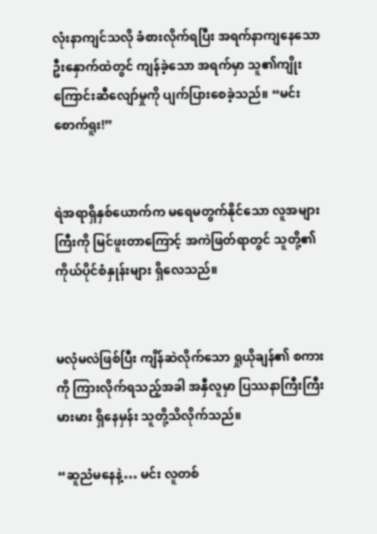လုံးနာကျင်သလို ခံစားလိုက်ရပြီး အရက်နာကျနေသော ဦးနှောက်ထဲတွင် ကျန်ခဲ့သော အရက်မှာ သူ၏ကျိုးကြောင်းဆီလျော်မှုကို ပျက်ပြားစေခဲ့သည်။ “မင်း စောက်ရူး!”


ရဲအရာရှိနှစ်ယောက်က မရေမတွက်နိုင်သော လူအများကြီးကို မြင်ဖူးတာကြောင့် အကဲဖြတ်ရာတွင် သူတို့၏ကိုယ်ပိုင်စံနှုန်းများ ရှိလေသည်။


မလုံမလဲဖြစ်ပြီး ကျိန်ဆဲလိုက်သော ရှုယိုချန်၏ စကားကို ကြားလိုက်ရသည့်အခါ အနှီလူမှာ ပြဿနာကြီးကြီးမားမား ရှိနေမှန်း သူတို့သိလိုက်သည်။

“ဆူညံမနေနဲ့… မင်း လူတစ်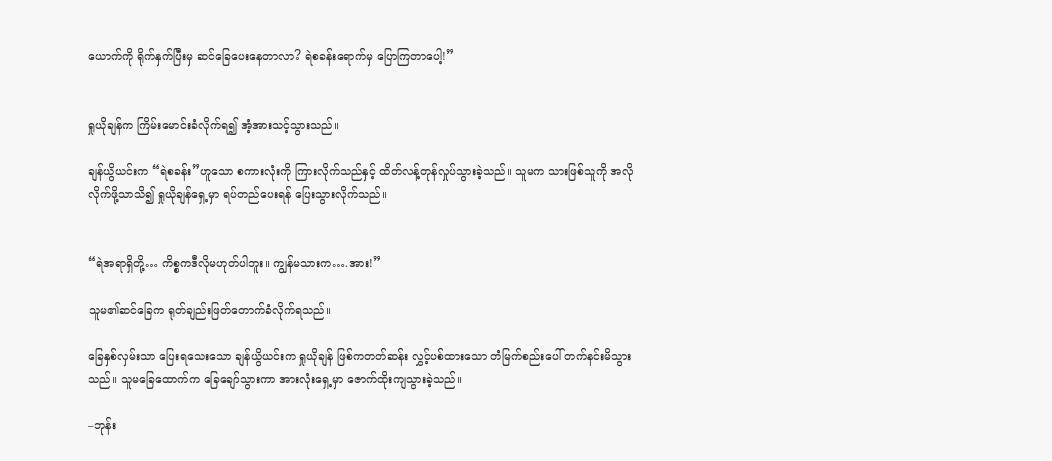ယောက်ကို ရိုက်နှက်ပြီးမှ ဆင်ခြေပေးနေတာလာ? ရဲစခန်းရောက်မှ ပြောကြတာပေါ့!”


ရှုယိုချန်က ကြိမ်းမောင်းခံလိုက်ရ၍ အံ့အားသင့်သွားသည်။

ချန်ယွိယင်းက “ရဲစခန်း”ဟူသော စကားလုံးကို ကြားလိုက်သည်နှင့် ထိတ်လန့်တုန်လှုပ်သွားခဲ့သည်။ သူမက သားဖြစ်သူကို အလိုလိုက်ဖို့သာသိ၍ ရှုယိုချန်ရှေ့မှာ ရပ်တည်ပေးရန် ပြေးသွားလိုက်သည်။


“ရဲအရာရှိတို့… ကိစ္စကဒီလိုမဟုတ်ပါဘူး။ ကျွန်မသားက….အား!”

သူမ၏ဆင်ခြေက ရုတ်ချည်းဖြတ်တောက်ခံလိုက်ရသည်။

ခြေနှစ်လှမ်းသာ ပြေးရသေးသော ချန်ယွိယင်းက ရှုယိုချန် ဖြစ်ကတတ်ဆန်း လွှင့်ပစ်ထားသော တံမြက်စည်းပေါ် တက်နင်းမိသွားသည်။ သူမခြေထောက်က ခြေချော်သွားကာ အားလုံးရှေ့မှာ ဇောက်ထိုးကျသွားခဲ့သည်။

–ဘုန်း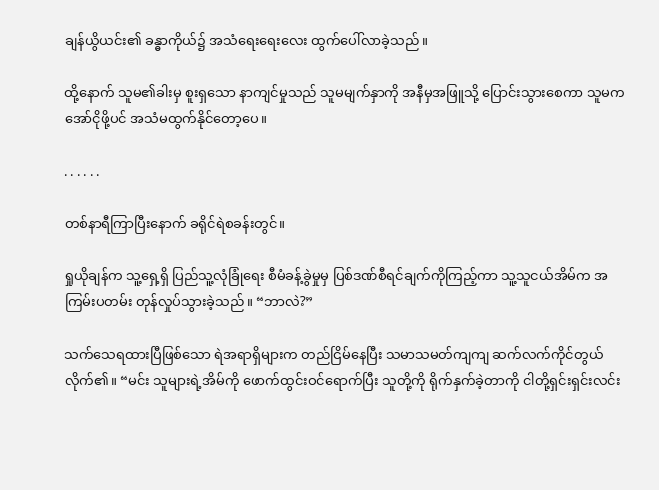ချန်ယွိယင်း၏ ခန္ဓာကိုယ်၌ အသံရေးရေးလေး ထွက်ပေါ်လာခဲ့သည်။

ထို့နောက် သူမ၏ခါးမှ စူးရှသော နာကျင်မှုသည် သူမမျက်နှာကို အနီမှအဖြူသို့ ပြောင်းသွားစေကာ သူမက အော်ငိုဖို့ပင် အသံမထွက်နိုင်တော့ပေ။

. . . . . .

တစ်နာရီကြာပြီးနောက် ခရိုင်ရဲစခန်းတွင်။

ရှုယိုချန်က သူ့ရှေ့ရှိ ပြည်သူ့လုံခြုံရေး စီမံခန့်ခွဲမှုမှ ပြစ်ဒဏ်စီရင်ချက်ကိုကြည့်ကာ သူ့သူငယ်အိမ်က အကြမ်းပတမ်း တုန်လှုပ်သွားခဲ့သည်။ “ဘာလဲ?”

သက်သေရထားပြီဖြစ်သော ရဲအရာရှိများက တည်ငြိမ်နေပြီး သမာသမတ်ကျကျ ဆက်လက်ကိုင်တွယ်လိုက်၏။ “မင်း သူများရဲ့အိမ်ကို ဖောက်ထွင်းဝင်ရောက်ပြီး သူတို့ကို ရိုက်နှက်ခဲ့တာကို ငါတို့ရှင်းရှင်းလင်း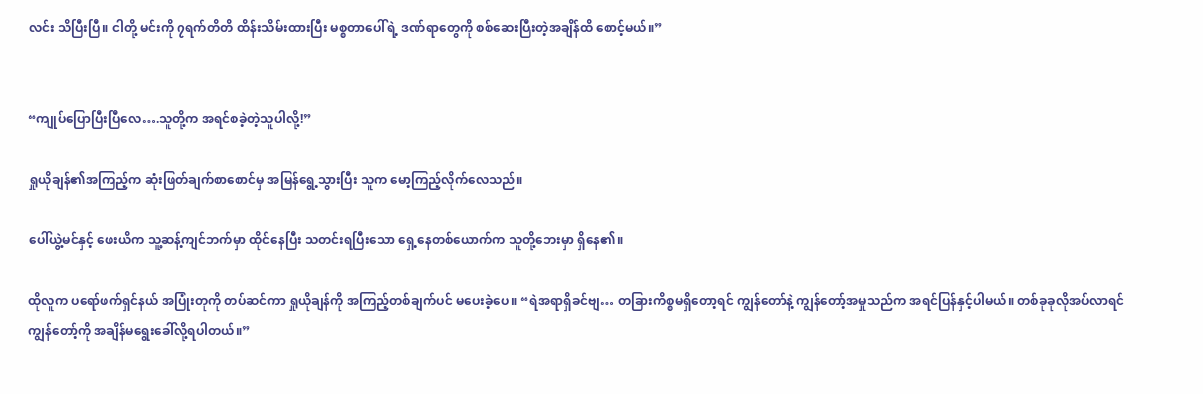လင်း သိပြီးပြီ။ ငါတို့ မင်းကို ၇ရက်တိတိ ထိန်းသိမ်းထားပြီး မစ္စတာပေါ်ရဲ့ ဒဏ်ရာတွေကို စစ်ဆေးပြီးတဲ့အချိန်ထိ စောင့်မယ်။”


“ကျုပ်ပြောပြီးပြီလေ….သူတို့က အရင်စခဲ့တဲ့သူပါလို့!”

ရှုယိုချန်၏အကြည့်က ဆုံးဖြတ်ချက်စာစောင်မှ အမြန်ရွေ့သွားပြီး သူက မော့ကြည့်လိုက်လေသည်။

ပေါ်ယွဲ့မင်နှင့် ဖေးယိက သူ့ဆန့်ကျင်ဘက်မှာ ထိုင်နေပြီး သတင်းရပြီးသော ရှေ့နေတစ်ယောက်က သူတို့ဘေးမှာ ရှိနေ၏။

ထိုလူက ပရော်ဖက်ရှင်နယ် အပြုံးတုကို တပ်ဆင်ကာ ရှုယိုချန်ကို အကြည့်တစ်ချက်ပင် မပေးခဲ့ပေ။ “ရဲအရာရှိခင်ဗျ… တခြားကိစ္စမရှိတော့ရင် ကျွန်တော်နဲ့ ကျွန်တော့်အမှုသည်က အရင်ပြန်နှင့်ပါမယ်။ တစ်ခုခုလိုအပ်လာရင် ကျွန်တော့်ကို အချိန်မရွေးခေါ်လို့ရပါတယ်။”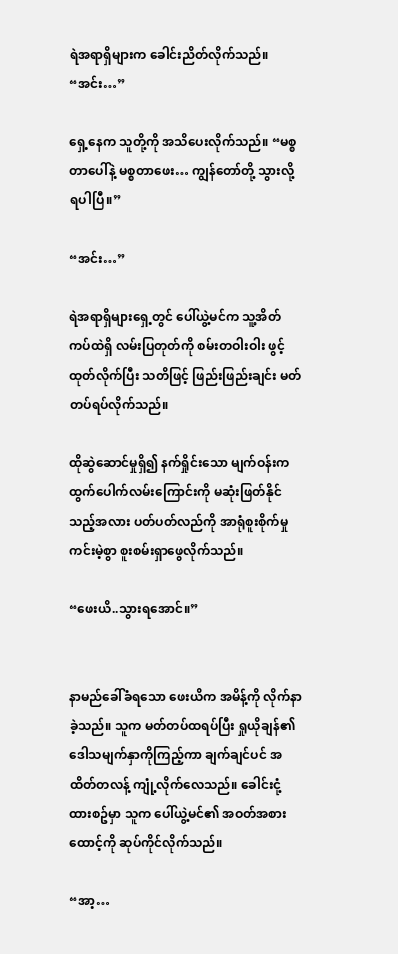ရဲအရာရှိများက ခေါင်းညိတ်လိုက်သည်။ “အင်း…”

ရှေ့နေက သူတို့ကို အသိပေးလိုက်သည်။ “မစ္စတာပေါ်နဲ့ မစ္စတာဖေး… ကျွန်တော်တို့ သွားလို့ရပါပြီ။”

“အင်း…”

ရဲအရာရှိများရှေ့တွင် ပေါ်ယွဲ့မင်က သူ့အိတ်ကပ်ထဲရှိ လမ်းပြတုတ်ကို စမ်းတဝါးဝါး ဖွင့်ထုတ်လိုက်ပြီး သတိဖြင့် ဖြည်းဖြည်းချင်း မတ်တပ်ရပ်လိုက်သည်။

ထိုဆွဲဆောင်မှုရှိ၍ နက်ရှိုင်းသော မျက်ဝန်းက ထွက်ပေါက်လမ်းကြောင်းကို မဆုံးဖြတ်နိုင်သည့်အလား ပတ်ပတ်လည်ကို အာရုံစူးစိုက်မှုကင်းမဲ့စွာ စူးစမ်းရှာဖွေလိုက်သည်။

“ဖေးယိ..သွားရအောင်။”


နာမည်ခေါ်ခံရသော ဖေးယိက အမိန့်ကို လိုက်နာခဲ့သည်။ သူက မတ်တပ်ထရပ်ပြီး ရှုယိုချန်၏ ဒေါသမျက်နှာကိုကြည့်ကာ ချက်ချင်ပင် အထိတ်တလန့် ကျုံ့လိုက်လေသည်။ ခေါင်းငုံ့ထားစဥ်မှာ သူက ပေါ်ယွဲ့မင်၏ အဝတ်အစားထောင့်ကို ဆုပ်ကိုင်လိုက်သည်။

“အာ့…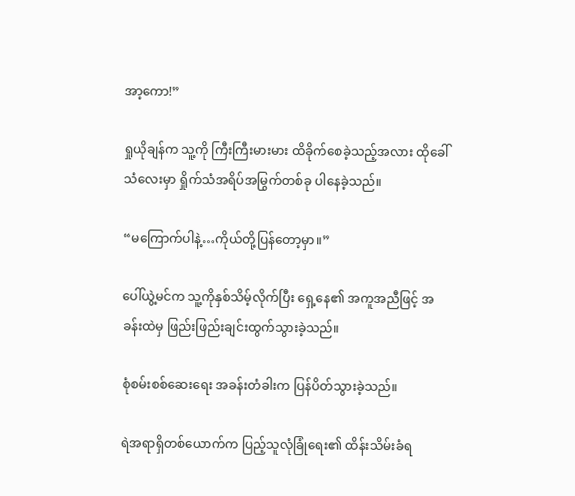အာ့ကော!”

ရှုယိုချန်က သူ့ကို ကြီးကြီးမားမား ထိခိုက်စေခဲ့သည့်အလား ထိုခေါ်သံလေးမှာ ရှိုက်သံအရိပ်အမြွက်တစ်ခု ပါနေခဲ့သည်။

“မကြောက်ပါနဲ့…ကိုယ်တို့ပြန်တော့မှာ။”

ပေါ်ယွဲ့မင်က သူ့ကိုနှစ်သိမ့်လိုက်ပြီး ရှေ့နေ၏ အကူအညီဖြင့် အခန်းထဲမှ ဖြည်းဖြည်းချင်းထွက်သွားခဲ့သည်။

စုံစမ်းစစ်ဆေးရေး အခန်းတံခါးက ပြန်ပိတ်သွားခဲ့သည်။

ရဲအရာရှိတစ်ယောက်က ပြည့်သူလုံခြုံရေး၏ ထိန်းသိမ်းခံရ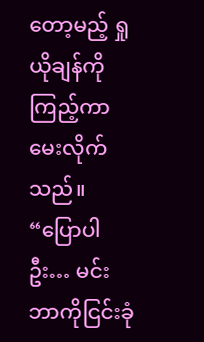တော့မည့် ရှုယိုချန်ကိုကြည့်ကာ မေးလိုက်သည်။ “ပြောပါဦး… မင်း ဘာကိုငြင်းခုံ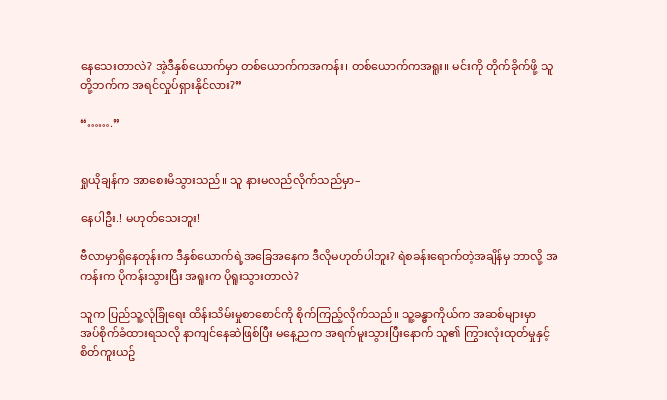နေသေးတာလဲ? အဲ့ဒီနှစ်ယောက်မှာ တစ်ယောက်ကအကန်း၊ တစ်ယောက်ကအရူး။ မင်းကို တိုက်ခိုက်ဖို့ သူတို့ဘက်က အရင်လှုပ်ရှားနိုင်လား?”

“…….”


ရှုယိုချန်က အာစေးမိသွားသည်။ သူ နားမလည်လိုက်သည်မှာ–

နေပါဦး.! မဟုတ်သေးဘူး!

ဗီလာမှာရှိနေတုန်းက ဒီနှစ်ယောက်ရဲ့အခြေအနေက ဒီလိုမဟုတ်ပါဘူး? ရဲစခန်းရောက်တဲ့အချိန်မှ ဘာလို့ အကန်းက ပိုကန်းသွားပြီး အရူးက ပိုရူးသွားတာလဲ?

သူက ပြည်သူ့လုံခြုံရေး ထိန်းသိမ်းမှုစာစောင်ကို စိုက်ကြည့်လိုက်သည်။ သူ့ခန္ဓာကိုယ်က အဆစ်များမှာ အပ်စိုက်ခံထားရသလို နာကျင်နေဆဲဖြစ်ပြီး မနေ့ညက အရက်မူးသွားပြီးနောက် သူ၏ ကြွားလုံးထုတ်မှုနှင့် စိတ်ကူးယဥ်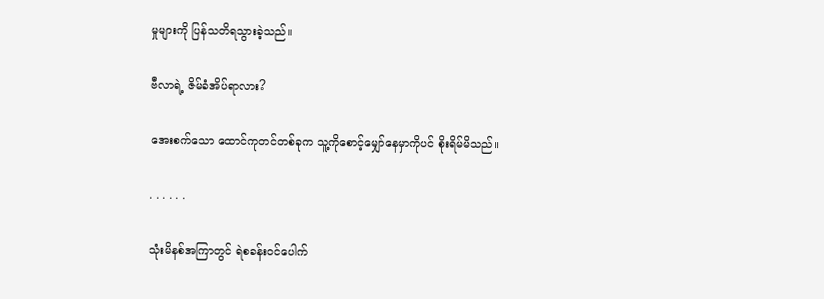မှုများကို ပြန်သတိရသွားခဲ့သည်။

ဗီလာရဲ့ ဇိမ်ခံအိပ်ရာလား?

အေးစက်သော ထောင်ကုတင်တစ်ခုက သူ့ကိုစောင့်မျှော်နေမှာကိုပင် စိုးရိမ်မိသည်။

. . . . . .

သုံးမိနစ်အကြာတွင် ရဲစခန်းဝင်ပေါက်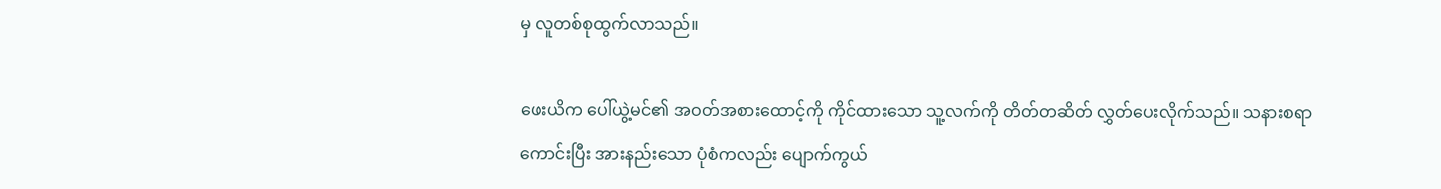မှ လူတစ်စုထွက်လာသည်။

ဖေးယိက ပေါ်ယွဲ့မင်၏ အဝတ်အစားထောင့်ကို ကိုင်ထားသော သူ့လက်ကို တိတ်တဆိတ် လွှတ်ပေးလိုက်သည်။ သနားစရာကောင်းပြီး အားနည်းသော ပုံစံကလည်း ပျောက်ကွယ်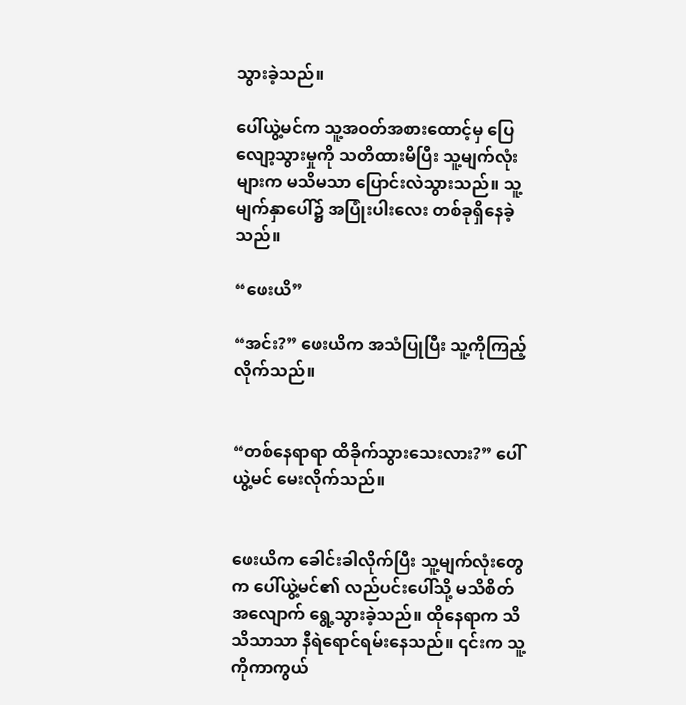သွားခဲ့သည်။

ပေါ်ယွဲ့မင်က သူ့အဝတ်အစားထောင့်မှ ပြေလျော့သွားမှုကို သတိထားမိပြီး သူ့မျက်လုံးများက မသိမသာ ပြောင်းလဲသွားသည်။ သူ့မျက်နှာပေါ်၌ အပြုံးပါးလေး တစ်ခုရှိနေခဲ့သည်။

“ဖေးယိ”

“အင်း?” ဖေးယိက အသံပြုပြီး သူ့ကိုကြည့်လိုက်သည်။


“တစ်နေရာရာ ထိခိုက်သွားသေးလား?” ပေါ်ယွဲ့မင် မေးလိုက်သည်။


ဖေးယိက ခေါင်းခါလိုက်ပြီး သူ့မျက်လုံးတွေက ပေါ်ယွဲ့မင်၏ လည်ပင်းပေါ်သို့ မသိစိတ်အလျောက် ရွေ့သွားခဲ့သည်။ ထိုနေရာက သိသိသာသာ နီရဲရောင်ရမ်းနေသည်။ ၎င်းက သူ့ကိုကာကွယ်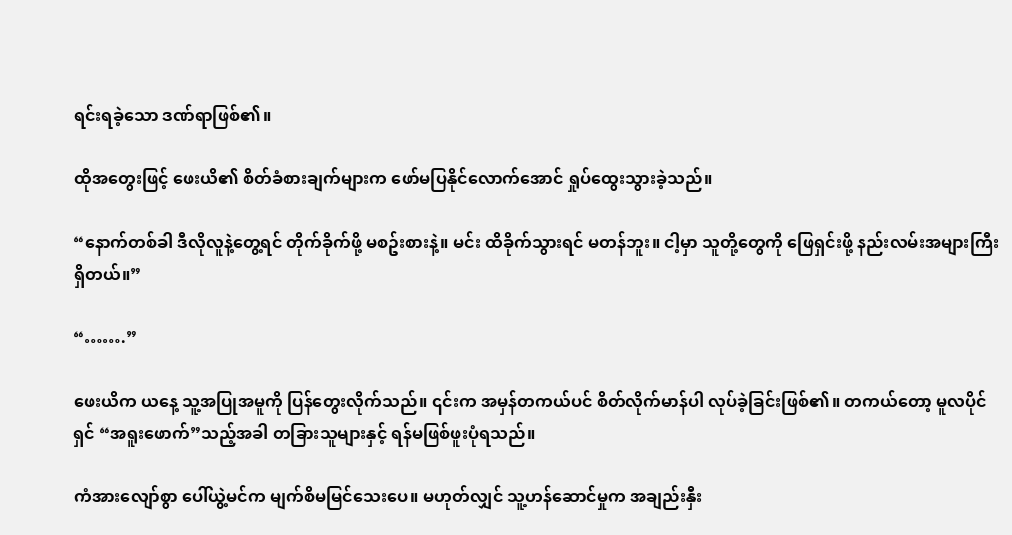ရင်းရခဲ့သော ဒဏ်ရာဖြစ်၏။

ထိုအတွေးဖြင့် ဖေးယိ၏ စိတ်ခံစားချက်များက ဖော်မပြနိုင်လောက်အောင် ရှုပ်ထွေးသွားခဲ့သည်။

“နောက်တစ်ခါ ဒီလိုလူနဲ့တွေ့ရင် တိုက်ခိုက်ဖို့ မစဥ်းစားနဲ့။ မင်း ထိခိုက်သွားရင် မတန်ဘူး။ ငါ့မှာ သူတို့တွေကို ဖြေရှင်းဖို့ နည်းလမ်းအများကြီးရှိတယ်။”

“…….”

ဖေးယိက ယနေ့ သူ့အပြုအမူကို ပြန်တွေးလိုက်သည်။ ၎င်းက အမှန်တကယ်ပင် စိတ်လိုက်မာန်ပါ လုပ်ခဲ့ခြင်းဖြစ်၏။ တကယ်တော့ မူလပိုင်ရှင် “အရူးဖောက်”သည့်အခါ တခြားသူများနှင့် ရန်မဖြစ်ဖူးပုံရသည်။

ကံအားလျော်စွာ ပေါ်ယွဲ့မင်က မျက်စိမမြင်သေးပေ။ မဟုတ်လျှင် သူ့ဟန်ဆောင်မှုက အချည်းနှီး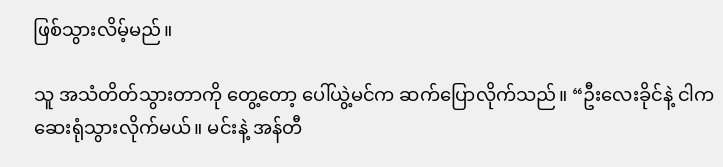ဖြစ်သွားလိမ့်မည်။

သူ အသံတိတ်သွားတာကို တွေ့တော့ ပေါ်ယွဲ့မင်က ဆက်ပြောလိုက်သည်။ “ဦးလေးခိုင်နဲ့ ငါက ဆေးရုံသွားလိုက်မယ်။ မင်းနဲ့ အန်တီ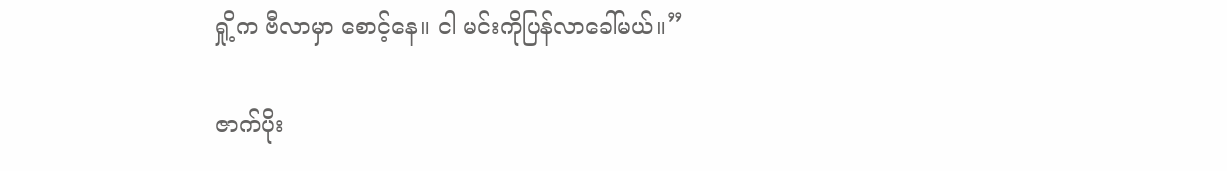ရှို့က ဗီလာမှာ စောင့်နေ။ ငါ မင်းကိုပြန်လာခေါ်မယ်။”

ဇာက်ပိုး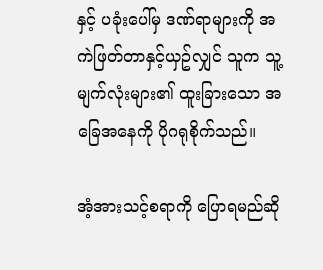နှင့် ပခုံးပေါ်မှ ဒဏ်ရာများကို အကဲဖြတ်တာနှင့်ယှဥ်လျှင် သူက သူ့မျက်လုံးများ၏ ထူးခြားသော အခြေအနေကို ပိုဂရုစိုက်သည်။

အံ့အားသင့်စရာကို ပြောရမည်ဆို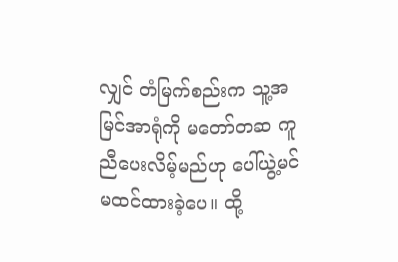လျှင် တံမြက်စည်းက သူ့အမြင်အာရုံကို မတော်တဆ ကူညီပေးလိမ့်မည်ဟု ပေါ်ယွဲ့မင် မထင်ထားခဲ့ပေ။ ထို့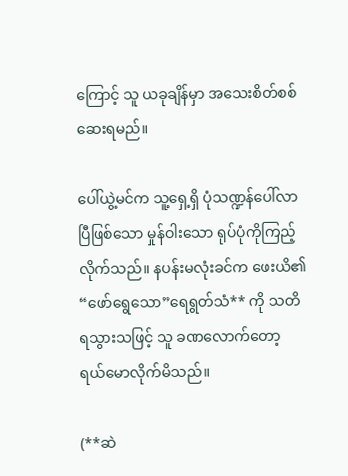ကြောင့် သူ ယခုချိန်မှာ အသေးစိတ်စစ်ဆေးရမည်။

ပေါ်ယွဲ့မင်က သူ့ရှေ့ရှိ ပုံသဏ္ဍန်ပေါ်လာပြီဖြစ်သော မှုန်ဝါးသော ရုပ်ပုံကိုကြည့်လိုက်သည်။ နပန်းမလုံးခင်က ဖေးယိ၏ “ဖော်ရွေသော”ရေရွတ်သံ** ကို သတိရသွားသဖြင့် သူ ခဏလောက်တော့ ရယ်မောလိုက်မိသည်။

(**ဆဲ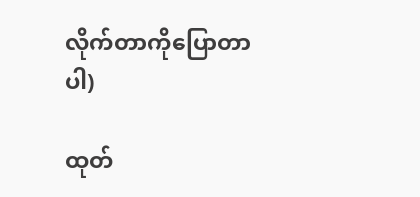လိုက်တာကိုပြောတာပါ)

ထုတ်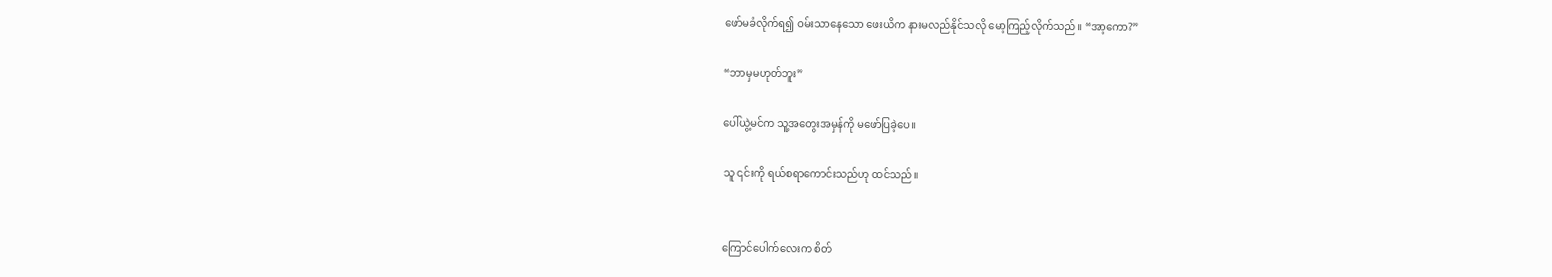ဖော်မခံလိုက်ရ၍ ဝမ်းသာနေသော ဖေးယိက နားမလည်နိုင်သလို မော့ကြည့်လိုက်သည်။ “အာ့ကော?”

“ဘာမှမဟုတ်ဘူး”

ပေါ်ယွဲ့မင်က သူ့အတွေးအမှန်ကို မဖော်ပြခဲ့ပေ။

သူ ၎င်းကို ရယ်စရာကောင်းသည်ဟု ထင်သည်။


ကြောင်ပေါက်လေးက စိတ်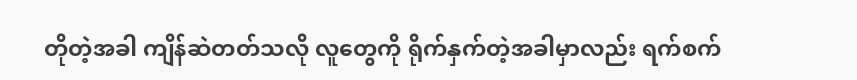တိုတဲ့အခါ ကျိန်ဆဲတတ်သလို လူတွေကို ရိုက်နှက်တဲ့အခါမှာလည်း ရက်စက်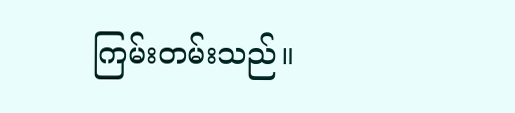ကြမ်းတမ်းသည်။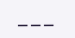___